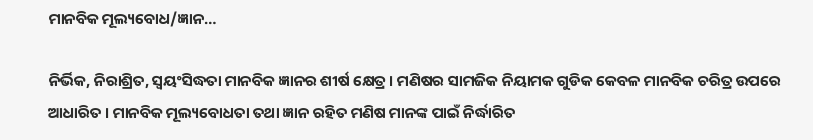ମାନବିକ ମୂଲ୍ୟବୋଧ/ଜ୍ଞାନ…

ନିର୍ଭିକ, ନିରାଶ୍ରିତ, ସ୍ୱୟଂସିଦ୍ଧତା ମାନବିକ ଜ୍ଞାନର ଶୀର୍ଷ କ୍ଷେତ୍ର । ମଣିଷର ସାମଜିକ ନିୟାମକ ଗୁଡିକ କେବଳ ମାନବିକ ଚରିତ୍ର ଉପରେ ଆଧାରିତ । ମାନବିକ ମୂଲ୍ୟବୋଧତା ତଥା ଜ୍ଞାନ ରହିତ ମଣିଷ ମାନଙ୍କ ପାଇଁ ନିର୍ଦ୍ଧାରିତ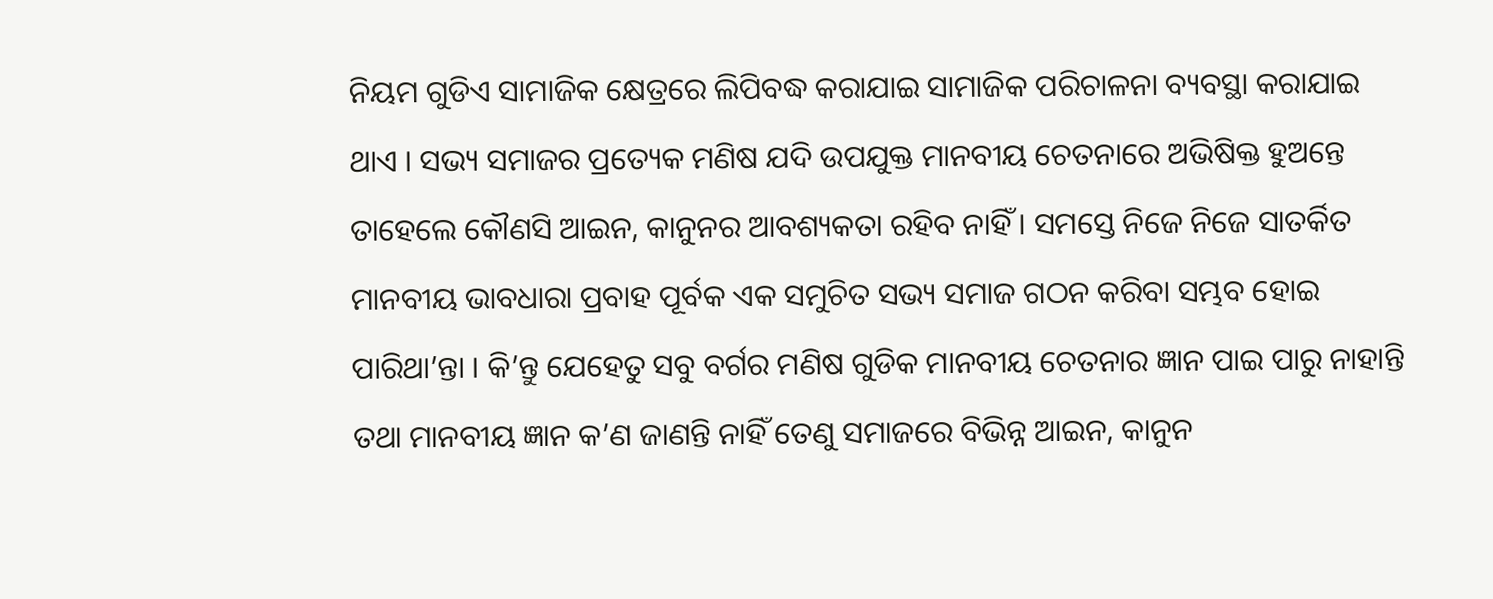ନିୟମ ଗୁଡିଏ ସାମାଜିକ କ୍ଷେତ୍ରରେ ଲିପିବଦ୍ଧ କରାଯାଇ ସାମାଜିକ ପରିଚାଳନା ବ୍ୟବସ୍ଥା କରାଯାଇ ଥାଏ । ସଭ୍ୟ ସମାଜର ପ୍ରତ୍ୟେକ ମଣିଷ ଯଦି ଉପଯୁକ୍ତ ମାନବୀୟ ଚେତନାରେ ଅଭିଷିକ୍ତ ହୁଅନ୍ତେ ତାହେଲେ କୌଣସି ଆଇନ, କାନୁନର ଆବଶ୍ୟକତା ରହିବ ନାହିଁ । ସମସ୍ତେ ନିଜେ ନିଜେ ସାତର୍କିତ ମାନବୀୟ ଭାବଧାରା ପ୍ରବାହ ପୂର୍ବକ ଏକ ସମୁଚିତ ସଭ୍ୟ ସମାଜ ଗଠନ କରିବା ସମ୍ଭବ ହୋଇ ପାରିଥା’ନ୍ତା । କି’ନ୍ତୁ ଯେହେତୁ ସବୁ ବର୍ଗର ମଣିଷ ଗୁଡିକ ମାନବୀୟ ଚେତନାର ଜ୍ଞାନ ପାଇ ପାରୁ ନାହାନ୍ତି ତଥା ମାନବୀୟ ଜ୍ଞାନ କ’ଣ ଜାଣନ୍ତି ନାହିଁ ତେଣୁ ସମାଜରେ ବିଭିନ୍ନ ଆଇନ, କାନୁନ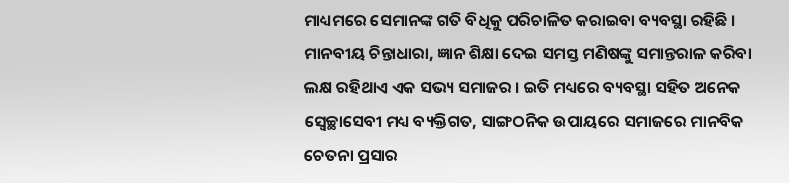ମାଧ୍ୟମରେ ସେମାନଙ୍କ ଗତି ବିଧିକୁ ପରିଚାଳିତ କରାଇବା ବ୍ୟବସ୍ଥା ରହିଛି । ମାନବୀୟ ଚିନ୍ତାଧାରା, ଜ୍ଞାନ ଶିକ୍ଷା ଦେଇ ସମସ୍ତ ମଣିଷଙ୍କୁ ସମାନ୍ତରାଳ କରିବା ଲକ୍ଷ ରହିଥାଏ ଏକ ସଭ୍ୟ ସମାଜର । ଇତି ମଧ୍ୟରେ ବ୍ୟବସ୍ଥା ସହିତ ଅନେକ ସ୍ୱେଚ୍ଛାସେବୀ ମଧ୍ୟ ବ୍ୟକ୍ତିଗତ, ସାଙ୍ଗଠନିକ ଉପାୟରେ ସମାଜରେ ମାନବିକ ଚେତନା ପ୍ରସାର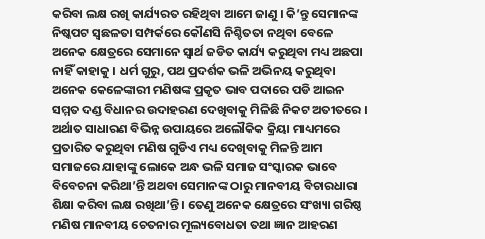କରିବା ଲକ୍ଷ ରଖି କାର୍ଯ୍ୟରତ ରହିଥିବା ଆମେ ଜାଣୁ । କି’ନ୍ତୁ ସେମାନଙ୍କ ନିଷ୍କପଟ ସ୍ୱଛଳତା ସମ୍ପର୍କରେ କୌଣସି ନିଶ୍ଚିତତା ନଥିବା ବେଳେ ଅନେକ କ୍ଷେତ୍ରରେ ସେମାନେ ସ୍ୱାର୍ଥ ଜଡିତ କାର୍ଯ୍ୟ କରୁଥିବା ମଧ୍ୟ ଅଛପା ନାହିଁ କାହାକୁ । ଧର୍ମ ଗୁରୁ, ପଥ ପ୍ରଦର୍ଶକ ଭଳି ଅଭିନୟ କରୁଥିବା ଅନେକ କେଳେଙ୍କାରୀ ମଣିଷଙ୍କ ପ୍ରକୃତ ଭାବ ପଦାରେ ପଡି ଆଇନ ସମ୍ମତ ଦଣ୍ଡ ବିଧାନର ଉଦାହରଣ ଦେଖିବାକୁ ମିଳିଛି ନିକଟ ଅତୀତରେ । ଅର୍ଥାତ ସାଧାରଣ ବିଭିନ୍ନ ଉପାୟରେ ଅଲୌକିକ କ୍ରିୟା ମାଧ୍ୟମରେ ପ୍ରତାରିତ କରୁଥିବା ମଣିଷ ଗୁଡିଏ ମଧ୍ୟ ଦେଖିବାକୁ ମିଳନ୍ତି ଆମ ସମାଜରେ ଯାହାଙ୍କୁ ଲୋକେ ଅନ୍ଧ ଭଳି ସମାଜ ସଂସ୍କାରକ ଭାବେ ବିବେଚନା କରିଥା’ନ୍ତି ଅଥବା ସେମାନଙ୍କ ଠାରୁ ମାନବୀୟ ବିଚାରଧାରା ଶିକ୍ଷା କରିବା ଲକ୍ଷ ରଖିଥା’ନ୍ତି । ତେଣୁ ଅନେକ କ୍ଷେତ୍ରରେ ସଂଖ୍ୟା ଗରିଷ୍ଠ ମଣିଷ ମାନବୀୟ ଚେତନାର ମୂଲ୍ୟବୋଧତା ତଥା ଜ୍ଞାନ ଆହରଣ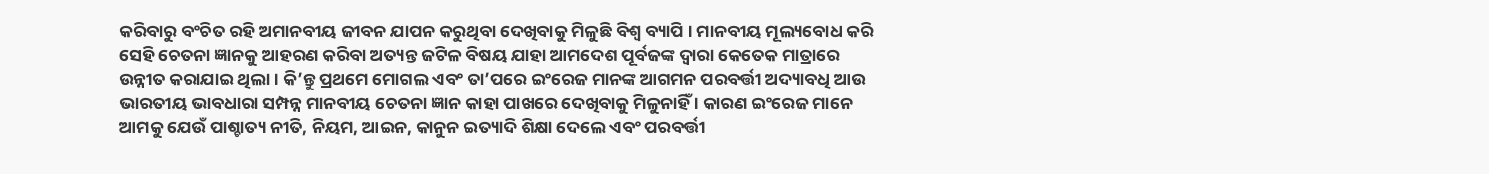କରିବାରୁ ବଂଚିତ ରହି ଅମାନବୀୟ ଜୀବନ ଯାପନ କରୁଥିବା ଦେଖିବାକୁ ମିଳୁଛି ବିଶ୍ୱ ବ୍ୟାପି । ମାନବୀୟ ମୂଲ୍ୟବୋଧ କରି ସେହି ଚେତନା ଜ୍ଞାନକୁ ଆହରଣ କରିବା ଅତ୍ୟନ୍ତ ଜଟିଳ ବିଷୟ ଯାହା ଆମଦେଶ ପୂର୍ବଜଙ୍କ ଦ୍ୱାରା କେତେକ ମାତ୍ରାରେ ଉନ୍ନୀତ କରାଯାଇ ଥିଲା । କି’ନ୍ତୁ ପ୍ରଥମେ ମୋଗଲ ଏବଂ ତା’ପରେ ଇଂରେଜ ମାନଙ୍କ ଆଗମନ ପରବର୍ତ୍ତୀ ଅଦ୍ୟାବଧି ଆଉ ଭାରତୀୟ ଭାବଧାରା ସମ୍ପନ୍ନ ମାନବୀୟ ଚେତନା ଜ୍ଞାନ କାହା ପାଖରେ ଦେଖିବାକୁ ମିଳୁନାହିଁ । କାରଣ ଇଂରେଜ ମାନେ ଆମକୁ ଯେଉଁ ପାଶ୍ଚାତ୍ୟ ନୀତି, ନିୟମ, ଆଇନ, କାନୁନ ଇତ୍ୟାଦି ଶିକ୍ଷା ଦେଲେ ଏବଂ ପରବର୍ତ୍ତୀ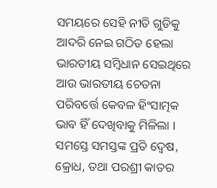ସମୟରେ ସେହି ନୀତି ଗୁଡିକୁ ଆଦରି ନେଇ ଗଠିତ ହେଲା ଭାରତୀୟ ସମ୍ବିଧାନ ସେଇଥିରେ ଆଉ ଭାରତୀୟ ଚେତନା ପରିବର୍ତ୍ତେ କେବଳ ହିଂସାତ୍ମକ ଭାବ ହିଁ ଦେଖିବାକୁ ମିଳିଲା । ସମସ୍ତେ ସମସ୍ତଙ୍କ ପ୍ରତି ଦ୍ୱେଷ, କ୍ରୋଧ, ତଥା ପରଶ୍ରୀ କାତର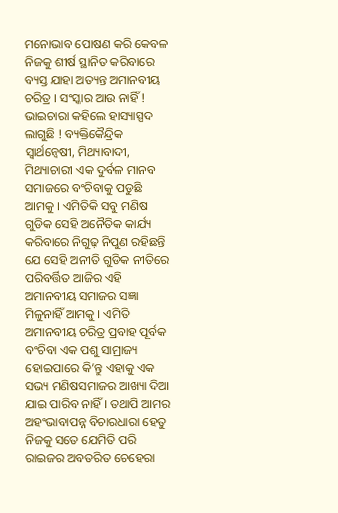ମନୋଭାବ ପୋଷଣ କରି କେବଳ ନିଜକୁ ଶୀର୍ଷ ସ୍ଥାନିତ କରିବାରେ ବ୍ୟସ୍ତ ଯାହା ଅତ୍ୟନ୍ତ ଅମାନବୀୟ ଚରିତ୍ର । ସଂସ୍କାର ଆଉ ନାହିଁ ! ଭାଇଚାରା କହିଲେ ହାସ୍ୟାସ୍ପଦ ଲାଗୁଛି ! ବ୍ୟକ୍ତିକୈନ୍ଦ୍ରିକ ସ୍ୱାର୍ଥନ୍ୱେଷୀ, ମିଥ୍ୟାବାଦୀ, ମିଥ୍ୟାଚାରୀ ଏକ ଦୁର୍ବଳ ମାନବ ସମାଜରେ ବଂଚିବାକୁ ପଡୁଛି ଆମକୁ । ଏମିତିକି ସବୁ ମଣିଷ ଗୁଡିକ ସେହି ଅନୈତିକ କାର୍ଯ୍ୟ କରିବାରେ ନିଗୁଢ଼ ନିପୁଣ ରହିଛନ୍ତି ଯେ ସେହି ଅନୀତି ଗୁଡିକ ନୀତିରେ ପରିବର୍ତ୍ତିତ ଆଜିର ଏହି ଅମାନବୀୟ ସମାଜର ସଜ୍ଞା ମିଳୁନାହିଁ ଆମକୁ । ଏମିତି ଅମାନବୀୟ ଚରିତ୍ର ପ୍ରବାହ ପୂର୍ବକ ବଂଚିବା ଏକ ପଶୁ ସାମ୍ରାଜ୍ୟ ହୋଇପାରେ କି’ନ୍ତୁ ଏହାକୁ ଏକ ସଭ୍ୟ ମଣିଷସମାଜର ଆଖ୍ୟା ଦିଆ ଯାଇ ପାରିବ ନାହିଁ । ତଥାପି ଆମର ଅହଂଭାବାପନ୍ନ ବିଚାରଧାରା ହେତୁ ନିଜକୁ ସତେ ଯେମିତି ପରି ରାଇଜର ଅବତରିତ ଚେହେରା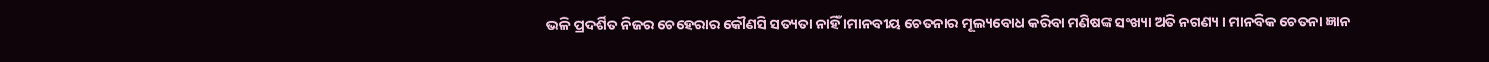ଭଳି ପ୍ରଦର୍ଶିତ ନିଜର ଚେହେରାର କୌଣସି ସତ୍ୟତା ନାହିଁ ।ମାନବୀୟ ଚେତନାର ମୂଲ୍ୟବୋଧ କରିବା ମଣିଷଙ୍କ ସଂଖ୍ୟା ଅତି ନଗଣ୍ୟ । ମାନବିକ ଚେତନା ଜ୍ଞାନ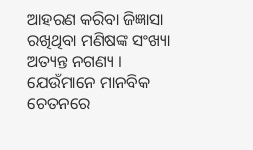ଆହରଣ କରିବା ଜିଜ୍ଞାସା ରଖିଥିବା ମଣିଷଙ୍କ ସଂଖ୍ୟା ଅତ୍ୟନ୍ତ ନଗଣ୍ୟ । ଯେଉଁମାନେ ମାନବିକ ଚେତନରେ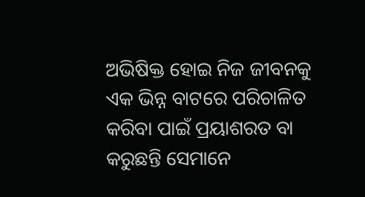ଅଭିଷିକ୍ତ ହୋଇ ନିଜ ଜୀବନକୁ ଏକ ଭିନ୍ନ ବାଟରେ ପରିଚାଳିତ କରିବା ପାଇଁ ପ୍ରୟାଶରତ ବା କରୁଛନ୍ତି ସେମାନେ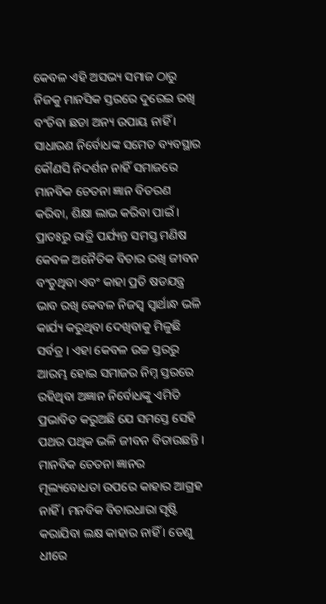କେବଳ ଏହି ଅସଭ୍ୟ ସମାଜ ଠାରୁ ନିଜକୁ ମାନସିକ ସ୍ତରରେ ଦୁରେଇ ରଖି ବଂଚିବା ଛଡା ଅନ୍ୟ ଉପାୟ ନାହିଁ । ସାଧାରଣ ନିର୍ବୋଧଙ୍କ ସମେତ ବ୍ୟବସ୍ଥାର କୌଣସି ନିଦର୍ଶନ ନାହିଁ ସମାଜରେ ମାନବିକ ଚେତନା ଜ୍ଞାନ ବିତରଣ କରିବା, ଶିକ୍ଷା ଲାଭ କରିବା ପାଇଁ । ପ୍ରାତଃରୁ ରାତ୍ରି ପର୍ଯ୍ୟନ୍ତ ସମସ୍ତ ମଣିଷ କେବଳ ଅନୈତିକ ବିଚାର ରଖି ଜୀବନ ବଂଚୁଥିବା ଏବଂ କାହା ପ୍ରତି ଷଡଯନ୍ତ୍ର ଭାବ ରଖି କେବଳ ନିଜସ୍ୱ ସ୍ୱାର୍ଥାନ୍ଧ ଭଳି କାର୍ଯ୍ୟ କରୁଥିବା ଦେଖିବାକୁ ମିଳୁଛି ସର୍ବତ୍ର । ଏହା କେବଳ ଉଚ୍ଚ ସ୍ତରରୁ ଆରମ୍ଭ ହୋଇ ସମାଜର ନିମ୍ନ ସ୍ତରରେ ରହିଥିବା ଅଜ୍ଞାନ ନିର୍ବୋଧଙ୍କୁ ଏମିତି ପ୍ରଭାବିତ କରୁଅଛି ଯେ ସମସ୍ତେ ସେହି ପଥର ପଥିକ ଭଳି ଜୀବନ ବିତାଉଛନ୍ତି । ମାନବିକ ଚେତନା ଜ୍ଞାନର ମୂଲ୍ୟବୋଧତା ଉପରେ କାହାର ଆଗ୍ରହ ନାହିଁ । ମନବିକ ବିଚାରଧାରା ସୃଷ୍ଟି କରାଯିବା ଲକ୍ଷ କାହାର ନାହିଁ । ତେଣୁ ଧୀରେ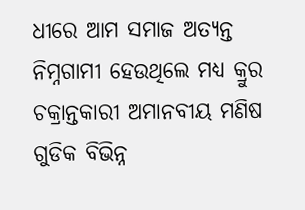ଧୀରେ ଆମ ସମାଜ ଅତ୍ୟନ୍ତ ନିମ୍ନଗାମୀ ହେଉଥିଲେ ମଧ୍ୟ କ୍ରୁର ଚକ୍ରାନ୍ତକାରୀ ଅମାନବୀୟ ମଣିଷ ଗୁଡିକ ବିଭିନ୍ନ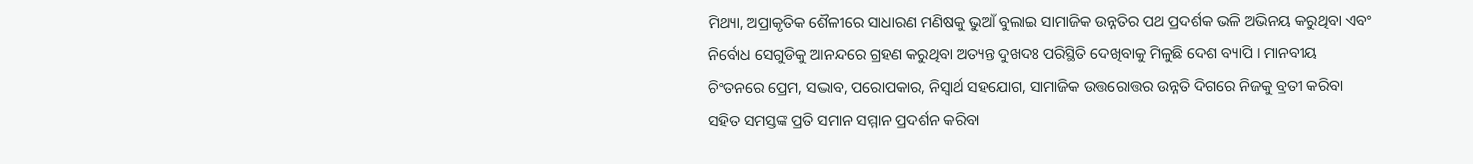ମିଥ୍ୟା, ଅପ୍ରାକୃତିକ ଶୈଳୀରେ ସାଧାରଣ ମଣିଷକୁ ଭୁଆଁ ବୁଲାଇ ସାମାଜିକ ଉନ୍ନତିର ପଥ ପ୍ରଦର୍ଶକ ଭଳି ଅଭିନୟ କରୁଥିବା ଏବଂ ନିର୍ବୋଧ ସେଗୁଡିକୁ ଆନନ୍ଦରେ ଗ୍ରହଣ କରୁଥିବା ଅତ୍ୟନ୍ତ ଦୁଖଦଃ ପରିସ୍ଥିତି ଦେଖିବାକୁ ମିଳୁଛି ଦେଶ ବ୍ୟାପି । ମାନବୀୟ ଚିଂତନରେ ପ୍ରେମ, ସଦ୍ଭାବ, ପରୋପକାର, ନିସ୍ୱାର୍ଥ ସହଯୋଗ, ସାମାଜିକ ଉତ୍ତରୋତ୍ତର ଉନ୍ନତି ଦିଗରେ ନିଜକୁ ବ୍ରତୀ କରିବା ସହିତ ସମସ୍ତଙ୍କ ପ୍ରତି ସମାନ ସମ୍ମାନ ପ୍ରଦର୍ଶନ କରିବା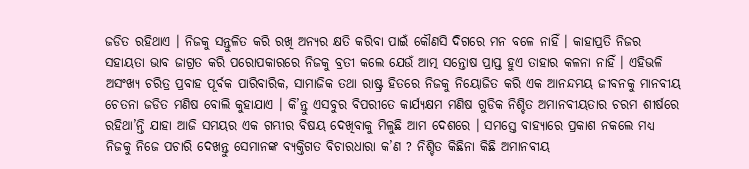ଜଡିତ ରହିଥାଏ । ନିଜକୁ ସନ୍ତୁଳିତ କରି ରଖି ଅନ୍ୟର କ୍ଷତି କରିବା ପାଇଁ କୌଣସି ଦିଗରେ ମନ ବଳେ ନାହିଁ । କାହାପ୍ରତି ନିଜର ସହାୟତା ଭାବ ଜାଗ୍ରତ କରି ପରୋପକାରରେ ନିଜକୁ ବ୍ରତୀ କଲେ ଯେଉଁ ଆତ୍ମ ସନ୍ତୋଷ ପ୍ରାପ୍ତ ହୁଏ ତାହାର କଳନା ନାହିଁ । ଏହିଭଳି ଅସଂଖ୍ୟ ଚରିତ୍ର ପ୍ରବାହ ପୂର୍ବକ ପାରିବାରିକ, ସାମାଜିକ ତଥା ରାଷ୍ଟ୍ର ହିତରେ ନିଜକୁ ନିୟୋଜିତ କରି ଏକ ଆନନ୍ଦମୟ ଜୀବନକୁ ମାନବୀୟ ଚେତନା ଜଡିତ ମଣିଷ ବୋଲି କୁହାଯାଏ । କି’ନ୍ତୁ ଏସବୁର ବିପରୀତେ କାର୍ଯ୍ୟକ୍ଷମ ମଣିଷ ଗୁଡିକ ନିଶ୍ଚିତ ଅମାନବୀୟତାର ଚରମ ଶୀର୍ଷରେ ରହିଥା’ନ୍ତି ଯାହା ଆଜି ସମୟର ଏକ ଗମ୍ଭୀର ବିଷୟ ଦେଖିବାକୁ ମିଳୁଛି ଆମ ଦେଶରେ । ସମସ୍ତେ ବାହ୍ୟାରେ ପ୍ରକାଶ ନକଲେ ମଧ୍ୟ ନିଜକୁ ନିଜେ ପଚାରି ଦେଖନ୍ତୁ ସେମାନଙ୍କ ବ୍ୟକ୍ତିଗତ ବିଚାରଧାରା କ’ଣ ? ନିଶ୍ଚିତ କିଛିନା କିଛି ଅମାନବୀୟ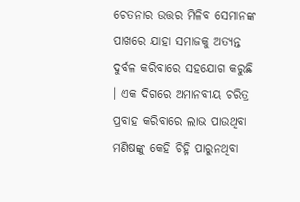ଚେତନାର ଉତ୍ତର ମିଳିବ ସେମାନଙ୍କ ପାଖରେ ଯାହା ସମାଜକୁ ଅତ୍ୟନ୍ତ ଦୁର୍ବଳ କରିବାରେ ସହଯୋଗ କରୁଛି । ଏକ ଦିଗରେ ଅମାନବୀୟ ଚରିତ୍ର ପ୍ରବାହ କରିବାରେ ଲାଭ ପାଉଥିବା ମଣିଷଙ୍କୁ କେହି ଚିହ୍ନି ପାରୁନଥିବା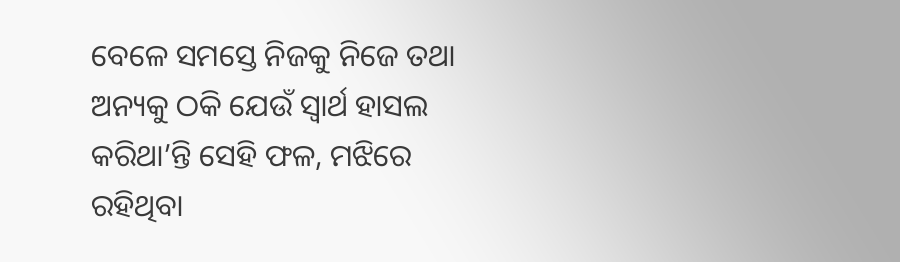ବେଳେ ସମସ୍ତେ ନିଜକୁ ନିଜେ ତଥା ଅନ୍ୟକୁ ଠକି ଯେଉଁ ସ୍ୱାର୍ଥ ହାସଲ କରିଥା’ନ୍ତି ସେହି ଫଳ, ମଝିରେ ରହିଥିବା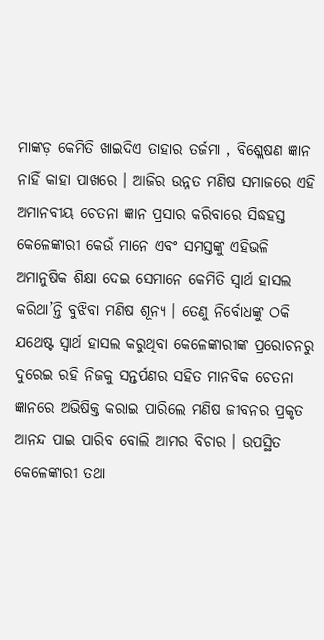ମାଙ୍କଡ଼ କେମିତି ଖାଇଦିଏ ତାହାର ତର୍ଜମା , ବିଶ୍ଲେଷଣ ଜ୍ଞାନ ନାହିଁ କାହା ପାଖରେ । ଆଜିର ଉନ୍ନତ ମଣିଷ ସମାଜରେ ଏହି ଅମାନବୀୟ ଚେତନା ଜ୍ଞାନ ପ୍ରସାର କରିବାରେ ସିଦ୍ଧହସ୍ତ କେଳେଙ୍କାରୀ କେଉଁ ମାନେ ଏବଂ ସମସ୍ତଙ୍କୁ ଏହିଭଳି ଅମାନୁଷିକ ଶିକ୍ଷା ଦେଇ ସେମାନେ କେମିତି ସ୍ୱାର୍ଥ ହାସଲ କରିଥା’ନ୍ତି ବୁଝିବା ମଣିଷ ଶୂନ୍ୟ । ତେଣୁ ନିର୍ବୋଧଙ୍କୁ ଠକି ଯଥେଷ୍ଟ ସ୍ୱାର୍ଥ ହାସଲ କରୁଥିବା କେଳେଙ୍କାରୀଙ୍କ ପ୍ରରୋଚନରୁ ଦୁରେଇ ରହି ନିଜକୁ ସନ୍ତର୍ପଣର ସହିତ ମାନବିକ ଚେତନା ଜ୍ଞାନରେ ଅଭିଷିକ୍ତ କରାଇ ପାରିଲେ ମଣିଷ ଜୀବନର ପ୍ରକୃତ ଆନନ୍ଦ ପାଇ ପାରିବ ବୋଲି ଆମର ବିଚାର । ଉପସ୍ଥିତ କେଳେଙ୍କାରୀ ତଥା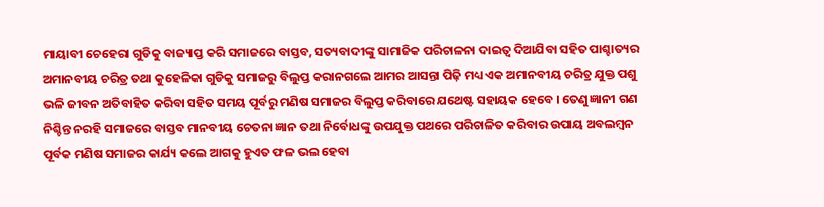ମାୟାବୀ ଚେହେରା ଗୁଡିକୁ ବାଜ୍ୟାପ୍ତ କରି ସମାଜରେ ବାସ୍ତବ, ସତ୍ୟବାଦୀଙ୍କୁ ସାମାଜିକ ପରିଚାଳନା ଦାଇତ୍ୱ ଦିଆଯିବା ସହିତ ପାଶ୍ଚାତ୍ୟର ଅମାନବୀୟ ଚରିତ୍ର ତଥା କୁହେଳିକା ଗୁଡିକୁ ସମାଜରୁ ବିଲୁପ୍ତ କରାନଗଲେ ଆମର ଆସନ୍ତା ପିଢ଼ି ମଧ୍ୟ ଏକ ଅମାନବୀୟ ଚରିତ୍ର ଯୁକ୍ତ ପଶୁ ଭଳି ଜୀବନ ଅତିବାହିତ କରିବା ସହିତ ସମୟ ପୂର୍ବରୁ ମଣିଷ ସମାଜର ବିଲୁପ୍ତ କରିବାରେ ଯଥେଷ୍ଟ ସହାୟକ ହେବେ । ତେଣୁ ଜ୍ଞାନୀ ଗଣ ନିଶ୍ଚିନ୍ତ ନରହି ସମାଜରେ ବାସ୍ତବ ମାନବୀୟ ଚେତନା ଜ୍ଞାନ ତଥା ନିର୍ବୋଧଙ୍କୁ ଉପଯୁକ୍ତ ପଥରେ ପରିଚାଳିତ କରିବାର ଉପାୟ ଅବଲମ୍ବନ ପୂର୍ବକ ମଣିଷ ସମାଜର କାର୍ଯ୍ୟ କଲେ ଆଗକୁ ହୁଏତ ଫଳ ଭଲ ହେବା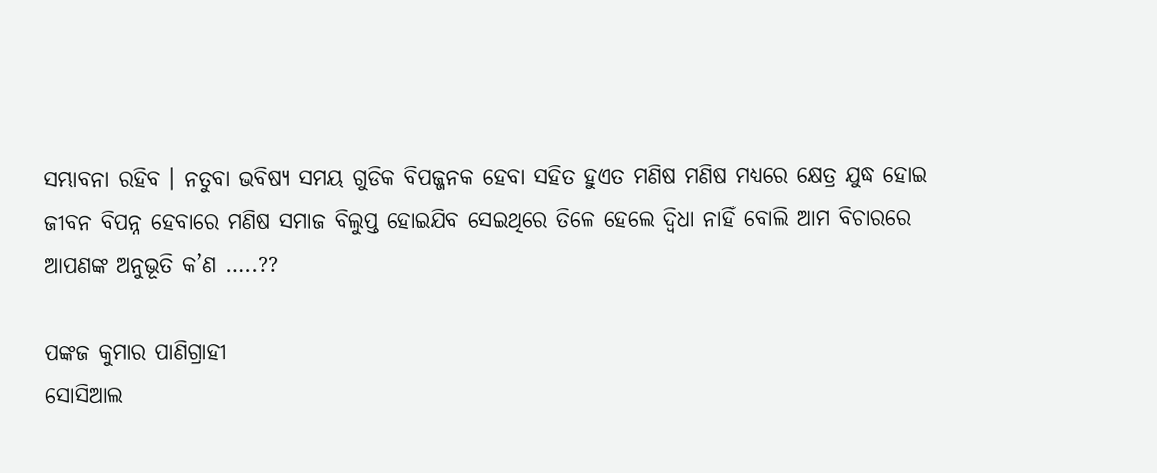ସମ୍ଭାବନା ରହିବ । ନତୁବା ଭବିଷ୍ୟ ସମୟ ଗୁଡିକ ବିପଜ୍ଜନକ ହେବା ସହିତ ହୁଏତ ମଣିଷ ମଣିଷ ମଧ୍ୟରେ କ୍ଷେତ୍ର ଯୁଦ୍ଧ ହୋଇ ଜୀବନ ବିପନ୍ନ ହେବାରେ ମଣିଷ ସମାଜ ବିଲୁପ୍ତ ହୋଇଯିବ ସେଇଥିରେ ତିଳେ ହେଲେ ଦ୍ୱିଧା ନାହିଁ ବୋଲି ଆମ ବିଚାରରେ ଆପଣଙ୍କ ଅନୁଭୂତି କ’ଣ …..??

ପଙ୍କଜ କୁମାର ପାଣିଗ୍ରାହୀ
ସୋସିଆଲ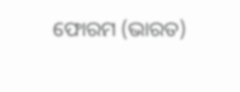ଫୋରମ (ଭାରତ)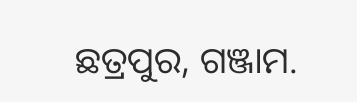ଛତ୍ରପୁର, ଗଞ୍ଜାମ.